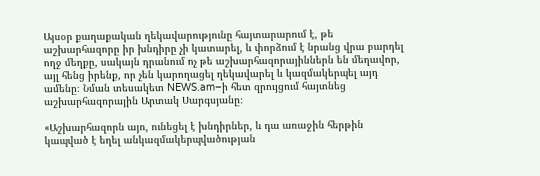Այսօր քաղաքական ղեկավարությունը հայտարարում է, թե աշխարհազորը իր խնդիրը չի կատարել, և փորձում է նրանց վրա բարդել ողջ մեղքը, սակայն դրանում ոչ թե աշխարհազորայիններն են մեղավոր, այլ հենց իրենք, որ չեն կարողացել ղեկավարել և կազմակերպել այդ ամենը։ Նման տեսակետ NEWS.am–ի հետ զրույցում հայտնեց աշխարհազորային Արտակ Սարգսյանը։

«Աշխարհազորն այո, ունեցել է խնդիրներ, և դա առաջին հերթին կապված է եղել անկազմակերպվածության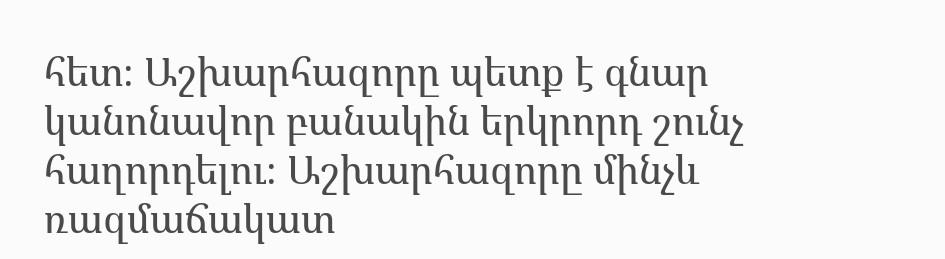հետ։ Աշխարհազորը պետք է գնար կանոնավոր բանակին երկրորդ շունչ հաղորդելու։ Աշխարհազորը մինչև ռազմաճակատ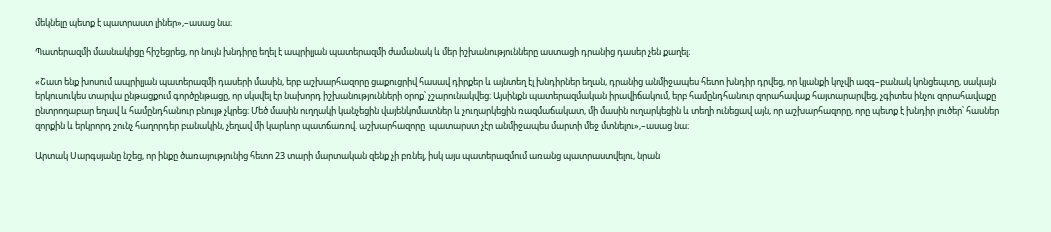մեկնելը պետք է պատրաստ լիներ»,–ասաց նա։

Պատերազմի մասնակիցը հիշեցրեց, որ նույն խնդիրը եղել է ապրիլյան պատերազմի ժամանակ և մեր իշխանությունները աստացի դրանից դասեր չեն քաղել։

«Շատ ենք խոսում ապրիլյան պատերազմի դասերի մասին, երբ աշխարհազորը ցաքուցրիվ հասավ դիրքեր և այնտեղ էլ խնդիրներ եղան, դրանից անմիջապես հետո խնդիր դրվեց, որ կյանքի կոչվի ազգ–բանակ կոնցեպտը, սակայն երկուսուկես տարվա ընթացքում գործընթացը, որ սկսվել էր նախորդ իշխանությունների օրոք՝ չշարունակվեց։ Այսինքն պատերազմական իրավիճակում, երբ համընդհանուր զորահավաք հայտարարվեց, չգիտես ինչու զորահավաքը ընտրողաբար եղավ և համընդհանուր բնույթ չկրեց։ Մեծ մասին ուղղակի կանչեցին վայենկոմատներ և չուղարկեցին ռազմաճակատ, մի մասին ուղարկեցին և տեղի ունեցավ այն, որ աշխարհազորը, որը պետք է խնդիր լուծեր՝ հասներ զորքին և երկրորդ շունչ հաղորդեր բանակին, չեղավ մի կարևոր պատճառով. աշխարհազորը  պատարստ չէր անմիջապես մարտի մեջ մտնելու»,–ասաց նա։

Արտակ Սարգսյանը նշեց, որ ինքը ծառայությունից հետո 23 տարի մարտական զենք չի բռնել, իսկ այս պատերազմում առանց պատրաստվելու, նրան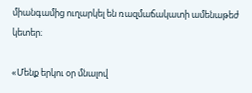միանգամից ուղարկել են ռազմաճակատի ամենաթեժ կետեր։

«Մենք երկու օր մնալով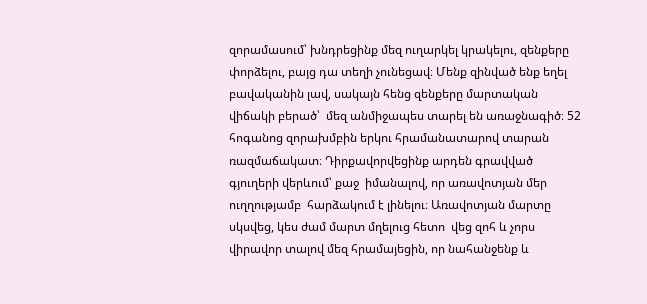զորամասում՝ խնդրեցինք մեզ ուղարկել կրակելու, զենքերը փորձելու, բայց դա տեղի չունեցավ։ Մենք զինված ենք եղել բավականին լավ, սակայն հենց զենքերը մարտական վիճակի բերած՝  մեզ անմիջապես տարել են առաջնագիծ։ 52 հոգանոց զորախմբին երկու հրամանատարով տարան ռազմաճակատ։ Դիրքավորվեցինք արդեն գրավված գյուղերի վերևում՝ քաջ  իմանալով, որ առավոտյան մեր ուղղությամբ  հարձակում է լինելու։ Առավոտյան մարտը սկսվեց, կես ժամ մարտ մղելուց հետո  վեց զոհ և չորս վիրավոր տալով մեզ հրամայեցին, որ նահանջենք և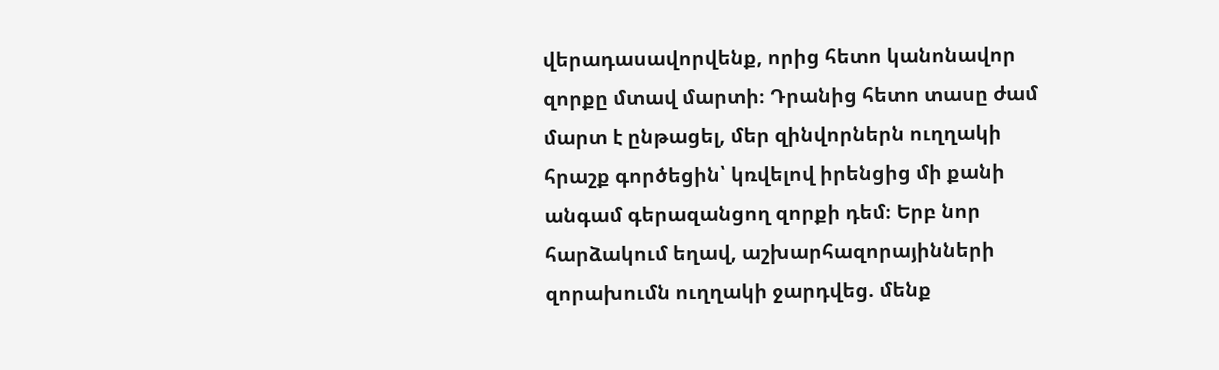վերադասավորվենք, որից հետո կանոնավոր զորքը մտավ մարտի։ Դրանից հետո տասը ժամ մարտ է ընթացել, մեր զինվորներն ուղղակի հրաշք գործեցին՝ կռվելով իրենցից մի քանի անգամ գերազանցող զորքի դեմ։ Երբ նոր հարձակում եղավ, աշխարհազորայինների զորախումն ուղղակի ջարդվեց. մենք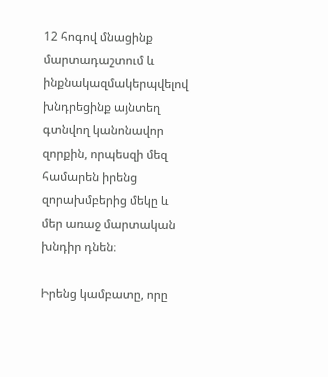12 հոգով մնացինք մարտադաշտում և ինքնակազմակերպվելով խնդրեցինք այնտեղ գտնվող կանոնավոր զորքին, որպեսզի մեզ համարեն իրենց զորախմբերից մեկը և մեր առաջ մարտական խնդիր դնեն։

Իրենց կամբատը, որը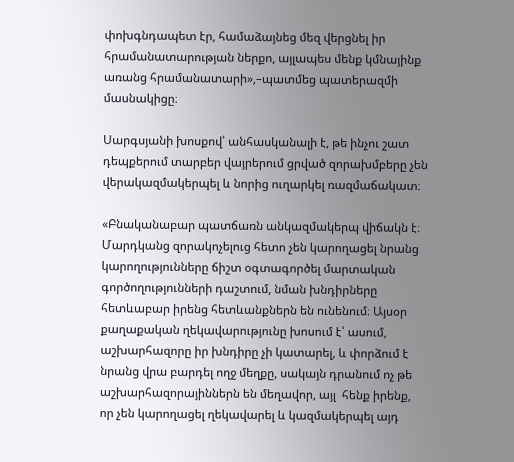փոխգնդապետ էր, համաձայնեց մեզ վերցնել իր  հրամանատարության ներքո, այլապես մենք կմնայինք առանց հրամանատարի»,–պատմեց պատերազմի մասնակիցը։

Սարգսյանի խոսքով՝ անհասկանալի է, թե ինչու շատ դեպքերում տարբեր վայրերում ցրված զորախմբերը չեն վերակազմակերպել և նորից ուղարկել ռազմաճակատ։

«Բնականաբար պատճառն անկազմակերպ վիճակն է։ Մարդկանց զորակոչելուց հետո չեն կարողացել նրանց կարողությունները ճիշտ օգտագործել մարտական գործողությունների դաշտում, նման խնդիրները հետևաբար իրենց հետևանքներն են ունենում։ Այսօր քաղաքական ղեկավարությունը խոսում է՝ ասում, աշխարհազորը իր խնդիրը չի կատարել, և փորձում է նրանց վրա բարդել ողջ մեղքը, սակայն դրանում ոչ թե աշխարհազորայիններն են մեղավոր, այլ  հենք իրենք, որ չեն կարողացել ղեկավարել և կազմակերպել այդ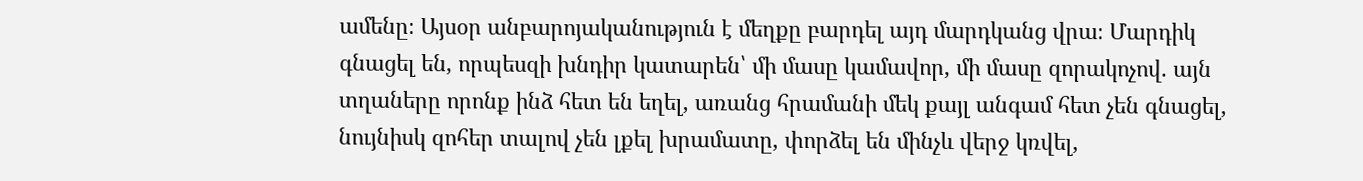ամենը։ Այսօր անբարոյականություն է մեղքը բարդել այդ մարդկանց վրա։ Մարդիկ գնացել են, որպեսզի խնդիր կատարեն՝ մի մասը կամավոր, մի մասը զորակոչով. այն տղաները որոնք ինձ հետ են եղել, առանց հրամանի մեկ քայլ անգամ հետ չեն գնացել, նույնիսկ զոհեր տալով չեն լքել խրամատը, փորձել են մինչև վերջ կռվել,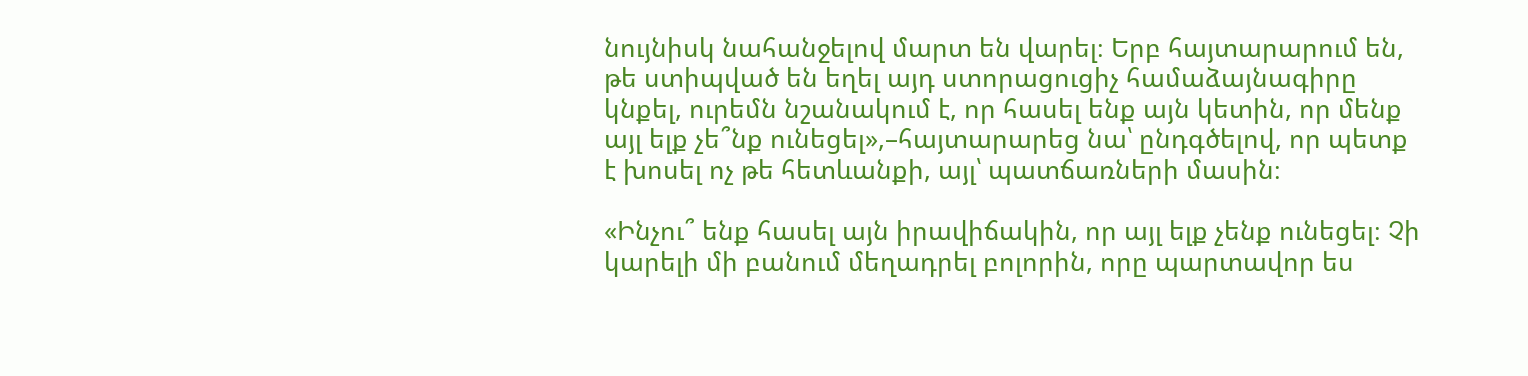նույնիսկ նահանջելով մարտ են վարել։ Երբ հայտարարում են, թե ստիպված են եղել այդ ստորացուցիչ համաձայնագիրը կնքել, ուրեմն նշանակում է, որ հասել ենք այն կետին, որ մենք այլ ելք չե՞նք ունեցել»,–հայտարարեց նա՝ ընդգծելով, որ պետք է խոսել ոչ թե հետևանքի, այլ՝ պատճառների մասին։

«Ինչու՞ ենք հասել այն իրավիճակին, որ այլ ելք չենք ունեցել։ Չի կարելի մի բանում մեղադրել բոլորին, որը պարտավոր ես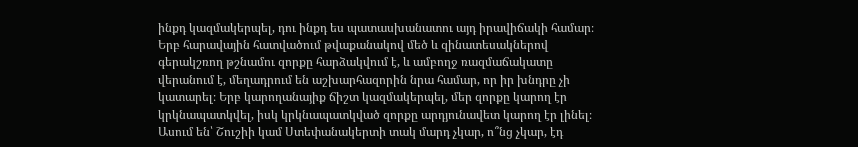ինքդ կազմակերպել, դու ինքդ ես պատասխանատու այդ իրավիճակի համար։ Երբ հարավային հատվածում թվաքանակով մեծ և զինատեսակներով գերակշռող թշնամու զորքը հարձակվում է, և ամբողջ ռազմաճակատը վերանում է, մեղադրում են աշխարհազորին նրա համար, որ իր խնդրը չի կատարել։ Երբ կարողանայիք ճիշտ կազմակերպել, մեր զորքը կարող էր կրկնապատկվել, իսկ կրկնապատկված զորքը արդյունավետ կարող էր լինել։ Ասում են՝ Շուշիի կամ Ստեփանակերտի տակ մարդ չկար, ո՞նց չկար, էդ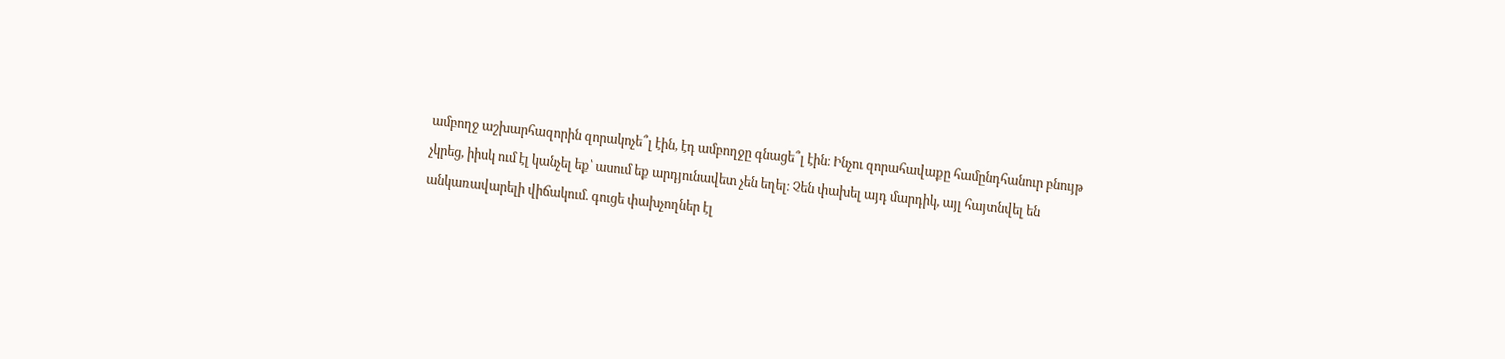ամբողջ աշխարհազորին զորակոչե՞լ էին, էդ ամբողջը գնացե՞լ էին։ Ինչու զորահավաքը համընդհանուր բնույթ չկրեց, իիսկ ում էլ կանչել եք՝ ասում եք արդյունավետ չեն եղել։ Չեն փախել այդ մարդիկ, այլ հայտնվել են անկառավարելի վիճակում. գուցե փախչողներ էլ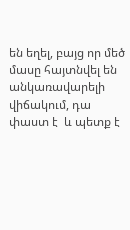են եղել, բայց որ մեծ մասը հայտնվել են անկառավարելի վիճակում, դա փաստ է  և պետք է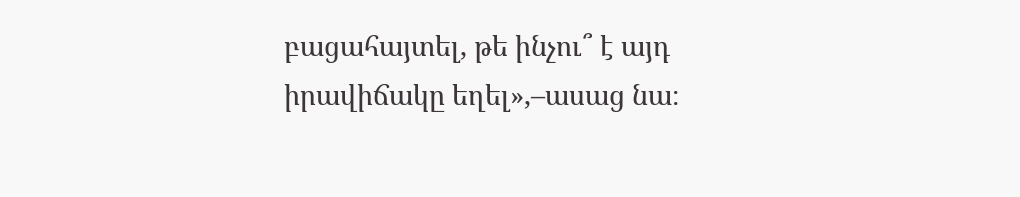բացահայտել, թե ինչու՞ է այդ իրավիճակը եղել»,–ասաց նա։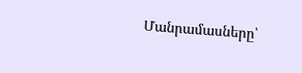Մանրամասները՝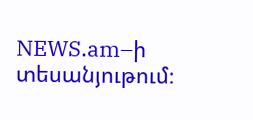NEWS.am–ի տեսանյութում։